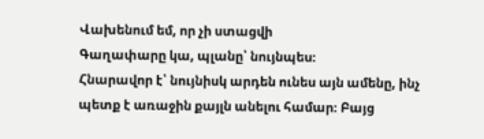Վախենում եմ, որ չի ստացվի
Գաղափարը կա, պլանը՝ նույնպես։
Հնարավոր է՝ նույնիսկ արդեն ունես այն ամենը, ինչ պետք է առաջին քայլն անելու համար։ Բայց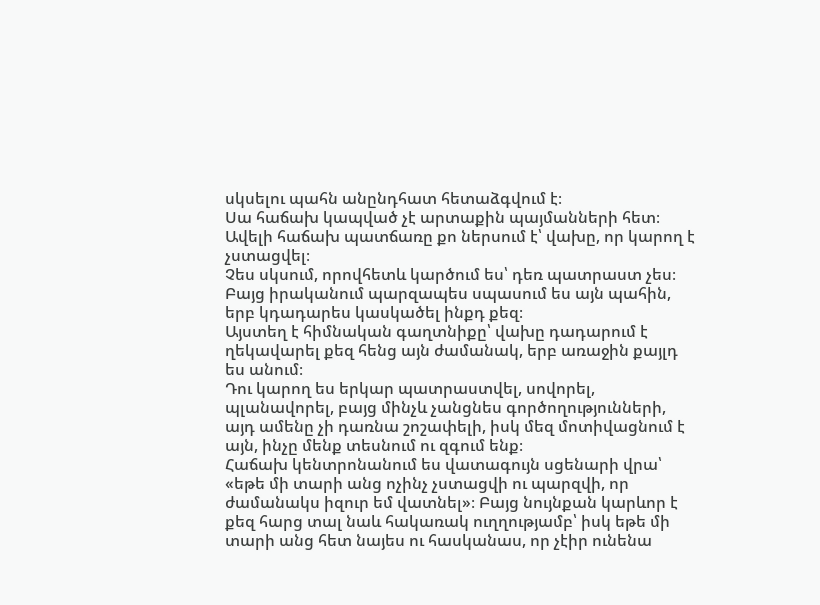սկսելու պահն անընդհատ հետաձգվում է։
Սա հաճախ կապված չէ արտաքին պայմանների հետ։ Ավելի հաճախ պատճառը քո ներսում է՝ վախը, որ կարող է չստացվել։
Չես սկսում, որովհետև կարծում ես՝ դեռ պատրաստ չես։ Բայց իրականում պարզապես սպասում ես այն պահին, երբ կդադարես կասկածել ինքդ քեզ։
Այստեղ է հիմնական գաղտնիքը՝ վախը դադարում է ղեկավարել քեզ հենց այն ժամանակ, երբ առաջին քայլդ ես անում։
Դու կարող ես երկար պատրաստվել, սովորել, պլանավորել, բայց մինչև չանցնես գործողությունների, այդ ամենը չի դառնա շոշափելի, իսկ մեզ մոտիվացնում է այն, ինչը մենք տեսնում ու զգում ենք։
Հաճախ կենտրոնանում ես վատագույն սցենարի վրա՝ «եթե մի տարի անց ոչինչ չստացվի ու պարզվի, որ ժամանակս իզուր եմ վատնել»։ Բայց նույնքան կարևոր է քեզ հարց տալ նաև հակառակ ուղղությամբ՝ իսկ եթե մի տարի անց հետ նայես ու հասկանաս, որ չէիր ունենա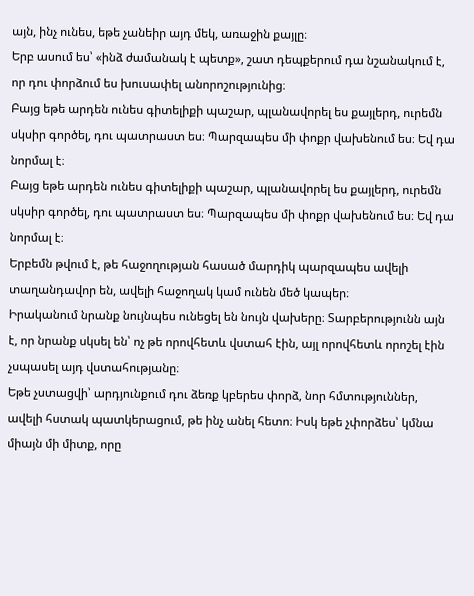այն, ինչ ունես, եթե չանեիր այդ մեկ, առաջին քայլը։
Երբ ասում ես՝ «ինձ ժամանակ է պետք», շատ դեպքերում դա նշանակում է, որ դու փորձում ես խուսափել անորոշությունից։
Բայց եթե արդեն ունես գիտելիքի պաշար, պլանավորել ես քայլերդ, ուրեմն սկսիր գործել, դու պատրաստ ես։ Պարզապես մի փոքր վախենում ես։ Եվ դա նորմալ է։
Բայց եթե արդեն ունես գիտելիքի պաշար, պլանավորել ես քայլերդ, ուրեմն սկսիր գործել, դու պատրաստ ես։ Պարզապես մի փոքր վախենում ես։ Եվ դա նորմալ է։
Երբեմն թվում է, թե հաջողության հասած մարդիկ պարզապես ավելի տաղանդավոր են, ավելի հաջողակ կամ ունեն մեծ կապեր։
Իրականում նրանք նույնպես ունեցել են նույն վախերը։ Տարբերությունն այն է, որ նրանք սկսել են՝ ոչ թե որովհետև վստահ էին, այլ որովհետև որոշել էին չսպասել այդ վստահությանը։
Եթե չստացվի՝ արդյունքում դու ձեռք կբերես փորձ, նոր հմտություններ, ավելի հստակ պատկերացում, թե ինչ անել հետո։ Իսկ եթե չփորձես՝ կմնա միայն մի միտք, որը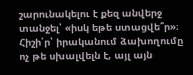շարունակելու է քեզ անվերջ տանջել՝ «իսկ եթե ստացվե՞ր»։
Հիշի՛ր՝ իրականում ձախողումը ոչ թե սխալվելն է, այլ այն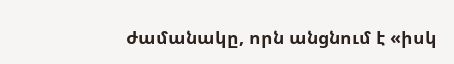ժամանակը, որն անցնում է «իսկ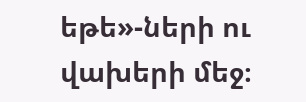եթե»-ների ու վախերի մեջ։